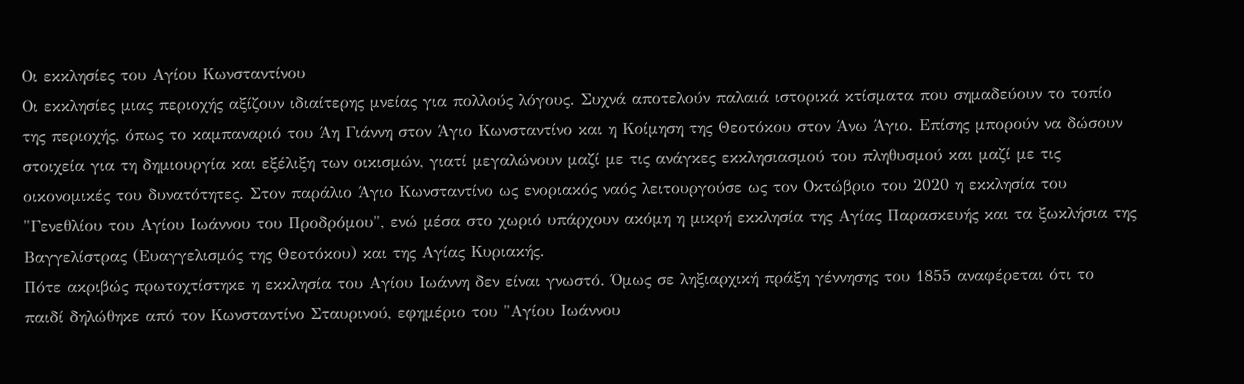Οι εκκλησίες του Αγίου Κωνσταντίνου
Οι εκκλησίες μιας περιοχής αξίζουν ιδιαίτερης μνείας για πολλούς λόγους. Συχνά αποτελούν παλαιά ιστορικά κτίσματα που σημαδεύουν το τοπίο της περιοχής, όπως το καμπαναριό του Άη Γιάννη στον Άγιο Κωνσταντίνο και η Κοίμηση της Θεοτόκου στον Άνω Άγιο. Επίσης μπορούν να δώσουν στοιχεία για τη δημιουργία και εξέλιξη των οικισμών, γιατί μεγαλώνουν μαζί με τις ανάγκες εκκλησιασμού του πληθυσμού και μαζί με τις οικονομικές του δυνατότητες. Στον παράλιο Άγιο Κωνσταντίνο ως ενοριακός ναός λειτουργούσε ως τον Οκτώβριο του 2020 η εκκλησία του "Γενεθλίου του Αγίου Ιωάννου του Προδρόμου", ενώ μέσα στο χωριό υπάρχουν ακόμη η μικρή εκκλησία της Αγίας Παρασκευής και τα ξωκλήσια της Βαγγελίστρας (Ευαγγελισμός της Θεοτόκου) και της Αγίας Κυριακής.
Πότε ακριβώς πρωτοχτίστηκε η εκκλησία του Αγίου Ιωάννη δεν είναι γνωστό. Όμως σε ληξιαρχική πράξη γέννησης του 1855 αναφέρεται ότι το παιδί δηλώθηκε από τον Κωνσταντίνο Σταυρινού, εφημέριο του "Αγίου Ιωάννου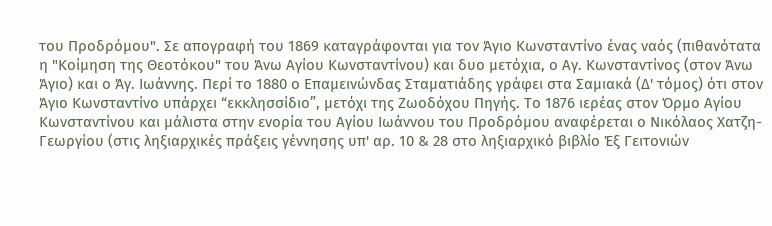του Προδρόμου". Σε απογραφή του 1869 καταγράφονται για τον Άγιο Κωνσταντίνο ένας ναός (πιθανότατα η "Κοίμηση της Θεοτόκου" του Άνω Αγίου Κωνσταντίνου) και δυο μετόχια, ο Αγ. Κωνσταντίνος (στον Άνω Άγιο) και ο Άγ. Ιωάννης. Περί τo 1880 ο Επαμεινώνδας Σταματιάδης γράφει στα Σαμιακά (Δ' τόμος) ότι στον Άγιο Κωνσταντίνο υπάρχει “εκκλησσίδιο”, μετόχι της Ζωοδόχου Πηγής. Το 1876 ιερέας στον Όρμο Αγίου Κωνσταντίνου και μάλιστα στην ενορία του Αγίου Ιωάννου του Προδρόμου αναφέρεται ο Νικόλαος Χατζη-Γεωργίου (στις ληξιαρχικές πράξεις γέννησης υπ' αρ. 10 & 28 στο ληξιαρχικό βιβλίο Έξ Γειτονιών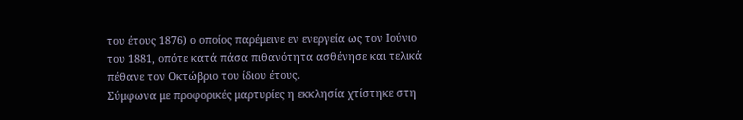του έτους 1876) ο οποίος παρέμεινε εν ενεργεία ως τον Ιούνιο του 1881, οπότε κατά πάσα πιθανότητα ασθένησε και τελικά πέθανε τον Οκτώβριο του ίδιου έτους.
Σύμφωνα με προφορικές μαρτυρίες η εκκλησία χτίστηκε στη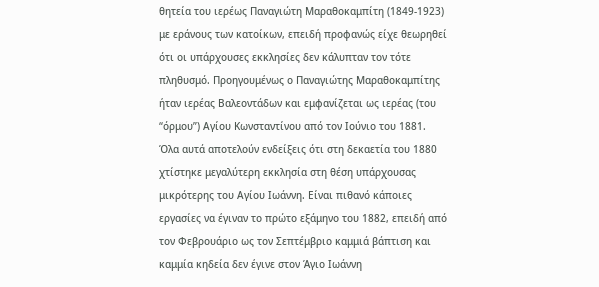θητεία του ιερέως Παναγιώτη Μαραθοκαμπίτη (1849-1923) με εράνους των κατοίκων, επειδή προφανώς είχε θεωρηθεί ότι οι υπάρχουσες εκκλησίες δεν κάλυπταν τον τότε πληθυσμό. Προηγουμένως ο Παναγιώτης Μαραθοκαμπίτης ήταν ιερέας Βαλεοντάδων και εμφανίζεται ως ιερέας (του “όρμου”) Αγίου Κωνσταντίνου από τον Ιούνιο του 1881.
Όλα αυτά αποτελούν ενδείξεις ότι στη δεκαετία του 1880 χτίστηκε μεγαλύτερη εκκλησία στη θέση υπάρχουσας μικρότερης του Αγίου Ιωάννη. Είναι πιθανό κάποιες εργασίες να έγιναν το πρώτο εξάμηνο του 1882, επειδή από τον Φεβρουάριο ως τον Σεπτέμβριο καμμιά βάπτιση και καμμία κηδεία δεν έγινε στον Άγιο Ιωάννη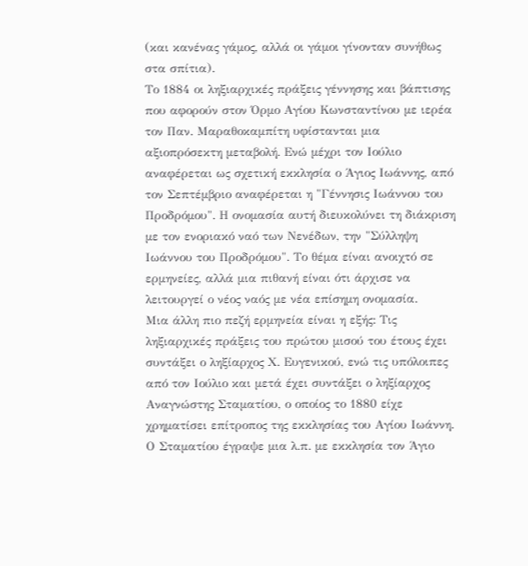(και κανένας γάμος, αλλά οι γάμοι γίνονταν συνήθως στα σπίτια).
Το 1884 οι ληξιαρχικές πράξεις γέννησης και βάπτισης που αφορούν στον Όρμο Αγίου Κωνσταντίνου με ιερέα τον Παν. Μαραθοκαμπίτη υφίστανται μια αξιοπρόσεκτη μεταβολή. Ενώ μέχρι τον Ιούλιο αναφέρεται ως σχετική εκκλησία ο Άγιος Ιωάννης, από τον Σεπτέμβριο αναφέρεται η "Γέννησις Ιωάννου του Προδρόμου". Η ονομασία αυτή διευκολύνει τη διάκριση με τον ενοριακό ναό των Νενέδων, την "Σύλληψη Ιωάννου του Προδρόμου". Το θέμα είναι ανοιχτό σε ερμηνείες, αλλά μια πιθανή είναι ότι άρχισε να λειτουργεί ο νέος ναός με νέα επίσημη ονομασία.
Μια άλλη πιο πεζή ερμηνεία είναι η εξής: Τις ληξιαρχικές πράξεις του πρώτου μισού του έτους έχει συντάξει ο ληξίαρχος Χ. Ευγενικού, ενώ τις υπόλοιπες από τον Ιούλιο και μετά έχει συντάξει ο ληξίαρχος Αναγνώστης Σταματίου, ο οποίος το 1880 είχε χρηματίσει επίτροπος της εκκλησίας του Αγίου Ιωάννη. Ο Σταματίου έγραψε μια λ.π. με εκκλησία τον Άγιο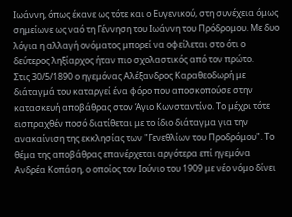Ιωάννη, όπως έκανε ως τότε και ο Ευγενικού, στη συνέχεια όμως σημείωνε ως ναό τη Γέννηση του Ιωάννη του Πρόδρομου. Με δυο λόγια η αλλαγή ονόματος μπορεί να οφείλεται στο ότι ο δεύτερος ληξίαρχος ήταν πιο σχολαστικός από τον πρώτο.
Στις 30/5/1890 ο ηγεμόνας Αλέξανδρος Καραθεοδωρή με διάταγμά του καταργεί ένα φόρο που αποσκοπούσε στην κατασκευή αποβάθρας στον Άγιο Κωνσταντίνο. Το μέχρι τότε εισπραχθέν ποσό διατίθεται με το ίδιο διάταγμα για την ανακαίνιση της εκκλησίας των "Γενεθλίων του Προδρόμου". Το θέμα της αποβάθρας επανέρχεται αργότερα επί ηγεμόνα Ανδρέα Κοπάση, ο οποίος τον Ιούνιο του 1909 με νέο νόμο δίνει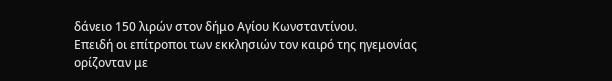δάνειο 150 λιρών στον δήμο Αγίου Κωνσταντίνου.
Επειδή οι επίτροποι των εκκλησιών τον καιρό της ηγεμονίας ορίζονταν με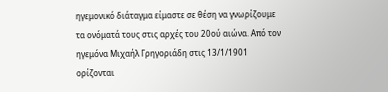ηγεμονικό διάταγμα είμαστε σε θέση να γνωρίζουμε τα ονόματά τους στις αρχές του 20ού αιώνα. Από τον ηγεμόνα Μιχαήλ Γρηγοριάδη στις 13/1/1901 ορίζονται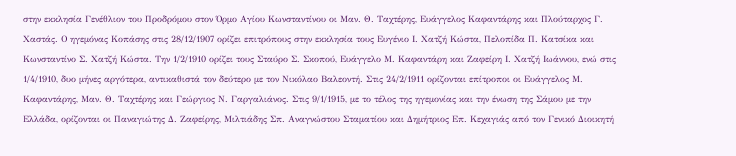στην εκκλησία Γενέθλιον του Προδρόμου στον Όρμο Αγίου Κωνσταντίνου οι Μαν. Θ. Ταχτέρης, Ευάγγελος Καφαντάρης και Πλούταρχος Γ. Χαστάς. Ο ηγεμόνας Κοπάσης στις 28/12/1907 ορίζει επιτρόπους στην εκκλησία τους Ευγένιο Ι. Χατζή Κώστα, Πελοπίδα Π. Κατσίκα και Κωνσταντίνο Σ. Χατζή Κώστα. Την 1/2/1910 ορίζει τους Σταύρο Σ. Σκοπού, Ευάγγελο Μ. Καφαντάρη και Ζαφείρη Ι. Χατζή Ιωάννου, ενώ στις 1/4/1910, δυο μήνες αργότερα, αντικαθιστά τον δεύτερο με τον Νικόλαο Βαλεοντή. Στις 24/2/1911 ορίζονται επίτροποι οι Ευάγγελος Μ. Καφαντάρης, Μαν. Θ. Ταχτέρης και Γεώργιος Ν. Γαργαλιάνος. Στις 9/1/1915, με το τέλος της ηγεμονίας και την ένωση της Σάμου με την Ελλάδα, ορίζονται οι Παναγιώτης Δ. Ζαφείρης, Μιλτιάδης Σπ. Αναγνώστου Σταματίου και Δημήτριος Επ. Κεχαγιάς από τον Γενικό Διοικητή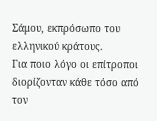Σάμου, εκπρόσωπο του ελληνικού κράτους.
Για ποιο λόγο οι επίτροποι διορίζονταν κάθε τόσο από τον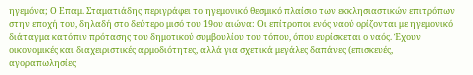ηγεμόνα; Ο Επαμ. Σταματιάδης περιγράφει το ηγεμονικό θεσμικό πλαίσιο των εκκλησιαστικών επιτρόπων στην εποχή του, δηλαδή στο δεύτερο μισό του 19ου αιώνα: Οι επίτροποι ενός ναού ορίζονται με ηγεμονικό διάταγμα κατόπιν πρότασης του δημοτικού συμβουλίου του τόπου, όπου ευρίσκεται ο ναός. Έχουν οικονομικές και διαχειριστικές αρμοδιότητες, αλλά για σχετικά μεγάλες δαπάνες (επισκευές, αγοραπωλησίες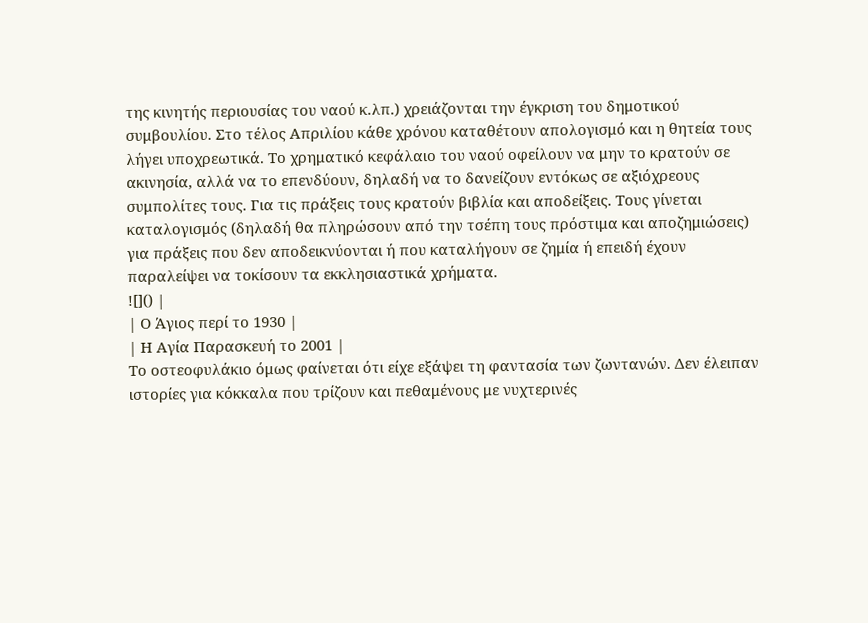της κινητής περιουσίας του ναού κ.λπ.) χρειάζονται την έγκριση του δημοτικού συμβουλίου. Στο τέλος Απριλίου κάθε χρόνου καταθέτουν απολογισμό και η θητεία τους λήγει υποχρεωτικά. Το χρηματικό κεφάλαιο του ναού οφείλουν να μην το κρατούν σε ακινησία, αλλά να το επενδύουν, δηλαδή να το δανείζουν εντόκως σε αξιόχρεους συμπολίτες τους. Για τις πράξεις τους κρατούν βιβλία και αποδείξεις. Τους γίνεται καταλογισμός (δηλαδή θα πληρώσουν από την τσέπη τους πρόστιμα και αποζημιώσεις) για πράξεις που δεν αποδεικνύονται ή που καταλήγουν σε ζημία ή επειδή έχουν παραλείψει να τοκίσουν τα εκκλησιαστικά χρήματα.
![]() |
| Ο Άγιος περί το 1930 |
| Η Αγία Παρασκευή το 2001 |
Το οστεοφυλάκιο όμως φαίνεται ότι είχε εξάψει τη φαντασία των ζωντανών. Δεν έλειπαν ιστορίες για κόκκαλα που τρίζουν και πεθαμένους με νυχτερινές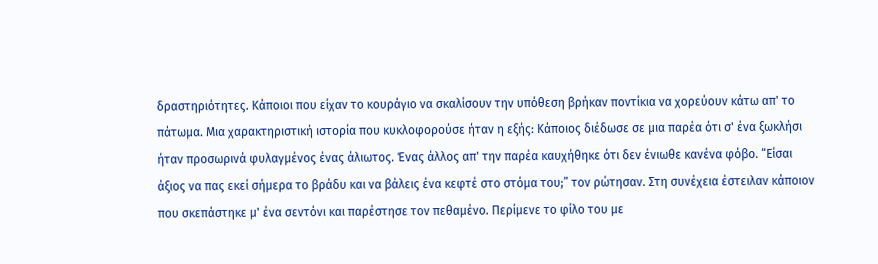δραστηριότητες. Κάποιοι που είχαν το κουράγιο να σκαλίσουν την υπόθεση βρήκαν ποντίκια να χορεύουν κάτω απ' το πάτωμα. Μια χαρακτηριστική ιστορία που κυκλοφορούσε ήταν η εξής: Κάποιος διέδωσε σε μια παρέα ότι σ' ένα ξωκλήσι ήταν προσωρινά φυλαγμένος ένας άλιωτος. Ένας άλλος απ' την παρέα καυχήθηκε ότι δεν ένιωθε κανένα φόβο. “Είσαι άξιος να πας εκεί σήμερα το βράδυ και να βάλεις ένα κεφτέ στο στόμα του;” τον ρώτησαν. Στη συνέχεια έστειλαν κάποιον που σκεπάστηκε μ' ένα σεντόνι και παρέστησε τον πεθαμένο. Περίμενε το φίλο του με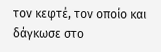τον κεφτέ, τον οποίο και δάγκωσε στο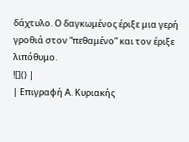δάχτυλο. Ο δαγκωμένος έριξε μια γερή γροθιά στον “πεθαμένο” και τον έριξε λιπόθυμο.
![]() |
| Επιγραφή Α. Κυριακής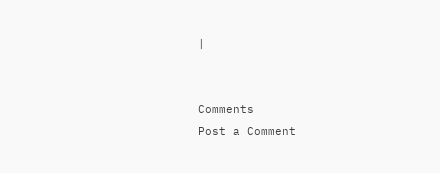|


Comments
Post a Comment